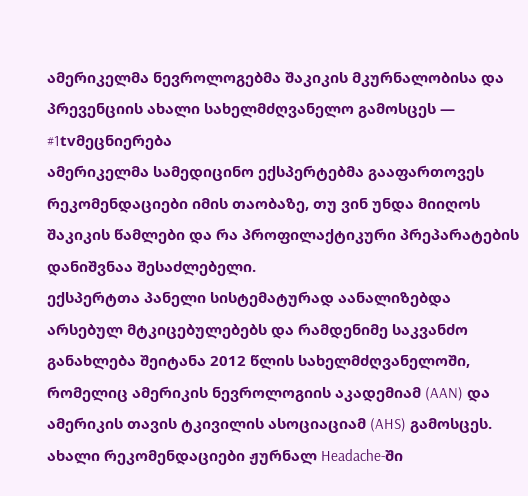ამერიკელმა ნევროლოგებმა შაკიკის მკურნალობისა და პრევენციის ახალი სახელმძღვანელო გამოსცეს — #1tvმეცნიერება
ამერიკელმა სამედიცინო ექსპერტებმა გააფართოვეს რეკომენდაციები იმის თაობაზე, თუ ვინ უნდა მიიღოს შაკიკის წამლები და რა პროფილაქტიკური პრეპარატების დანიშვნაა შესაძლებელი.
ექსპერტთა პანელი სისტემატურად აანალიზებდა არსებულ მტკიცებულებებს და რამდენიმე საკვანძო განახლება შეიტანა 2012 წლის სახელმძღვანელოში, რომელიც ამერიკის ნევროლოგიის აკადემიამ (AAN) და ამერიკის თავის ტკივილის ასოციაციამ (AHS) გამოსცეს.
ახალი რეკომენდაციები ჟურნალ Headache-ში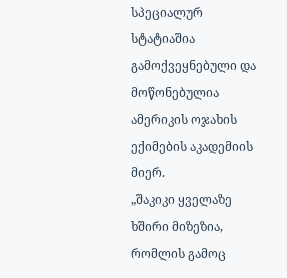სპეციალურ სტატიაშია გამოქვეყნებული და მოწონებულია ამერიკის ოჯახის ექიმების აკადემიის მიერ.
„შაკიკი ყველაზე ხშირი მიზეზია, რომლის გამოც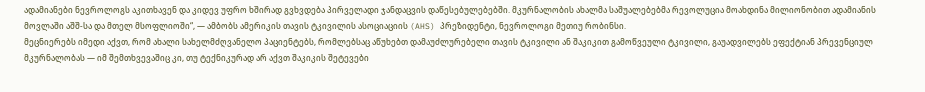ადამიანები ნევროლოგს აკითხავენ და კიდევ უფრო ხშირად გვხვდება პირველადი ჯანდაცვის დაწესებულებებში. მკურნალობის ახალმა საშუალებებმა რევოლუცია მოახდინა მილიონობით ადამიანის მოვლაში აშშ-სა და მთელ მსოფლიოში“, — ამბობს ამერიკის თავის ტკივილის ასოციაციის (AHS) პრეზიდენტი, ნევროლოგი მეთიუ რობინსი.
მეცნიერებს იმედი აქვთ, რომ ახალი სახელმძღვანელო პაციენტებს, რომლებსაც აწუხებთ დამაუძლურებელი თავის ტკივილი ან შაკიკით გამოწვეული ტკივილი, გაუადვილებს ეფექტიან პრევენციულ მკურნალობას — იმ შემთხვევაშიც კი, თუ ტექნიკურად არ აქვთ შაკიკის შეტევები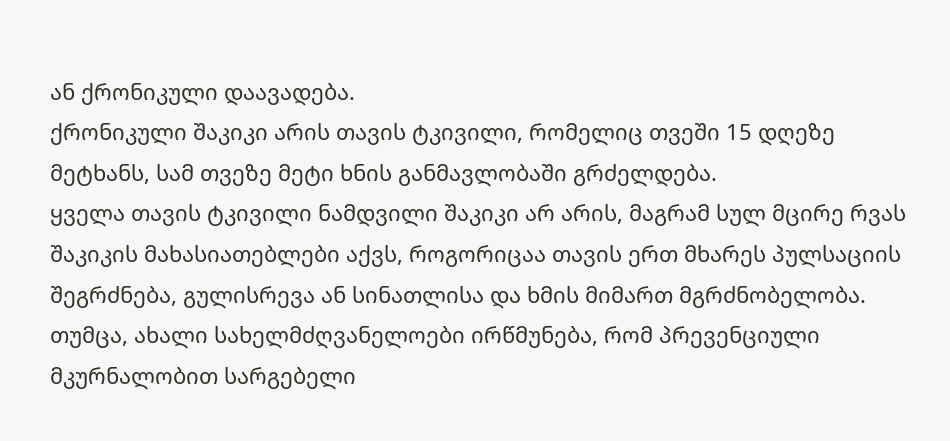ან ქრონიკული დაავადება.
ქრონიკული შაკიკი არის თავის ტკივილი, რომელიც თვეში 15 დღეზე მეტხანს, სამ თვეზე მეტი ხნის განმავლობაში გრძელდება.
ყველა თავის ტკივილი ნამდვილი შაკიკი არ არის, მაგრამ სულ მცირე რვას შაკიკის მახასიათებლები აქვს, როგორიცაა თავის ერთ მხარეს პულსაციის შეგრძნება, გულისრევა ან სინათლისა და ხმის მიმართ მგრძნობელობა.
თუმცა, ახალი სახელმძღვანელოები ირწმუნება, რომ პრევენციული მკურნალობით სარგებელი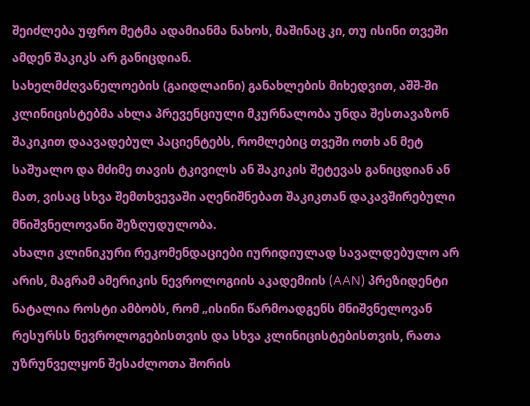შეიძლება უფრო მეტმა ადამიანმა ნახოს, მაშინაც კი, თუ ისინი თვეში ამდენ შაკიკს არ განიცდიან.
სახელმძღვანელოების (გაიდლაინი) განახლების მიხედვით, აშშ-ში კლინიცისტებმა ახლა პრევენციული მკურნალობა უნდა შესთავაზონ შაკიკით დაავადებულ პაციენტებს, რომლებიც თვეში ოთხ ან მეტ საშუალო და მძიმე თავის ტკივილს ან შაკიკის შეტევას განიცდიან ან მათ, ვისაც სხვა შემთხვევაში აღენიშნებათ შაკიკთან დაკავშირებული მნიშვნელოვანი შეზღუდულობა.
ახალი კლინიკური რეკომენდაციები იურიდიულად სავალდებულო არ არის, მაგრამ ამერიკის ნევროლოგიის აკადემიის (AAN) პრეზიდენტი ნატალია როსტი ამბობს, რომ „ისინი წარმოადგენს მნიშვნელოვან რესურსს ნევროლოგებისთვის და სხვა კლინიცისტებისთვის, რათა უზრუნველყონ შესაძლოთა შორის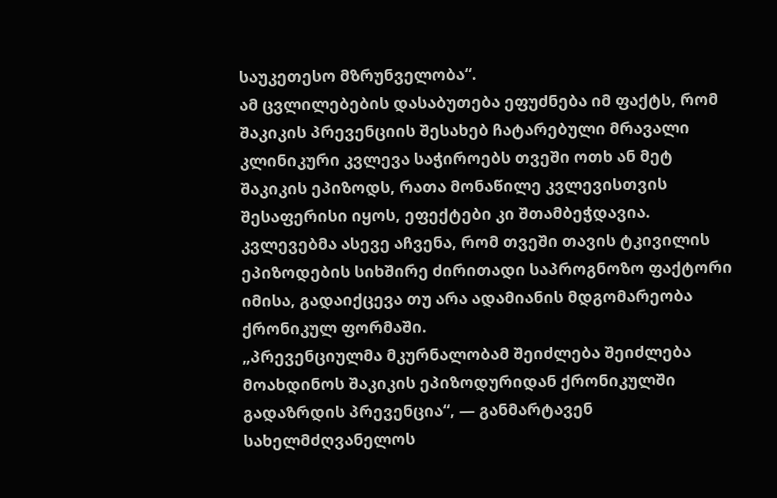საუკეთესო მზრუნველობა“.
ამ ცვლილებების დასაბუთება ეფუძნება იმ ფაქტს, რომ შაკიკის პრევენციის შესახებ ჩატარებული მრავალი კლინიკური კვლევა საჭიროებს თვეში ოთხ ან მეტ შაკიკის ეპიზოდს, რათა მონაწილე კვლევისთვის შესაფერისი იყოს, ეფექტები კი შთამბეჭდავია.
კვლევებმა ასევე აჩვენა, რომ თვეში თავის ტკივილის ეპიზოდების სიხშირე ძირითადი საპროგნოზო ფაქტორი იმისა, გადაიქცევა თუ არა ადამიანის მდგომარეობა ქრონიკულ ფორმაში.
„პრევენციულმა მკურნალობამ შეიძლება შეიძლება მოახდინოს შაკიკის ეპიზოდურიდან ქრონიკულში გადაზრდის პრევენცია“, — განმარტავენ სახელმძღვანელოს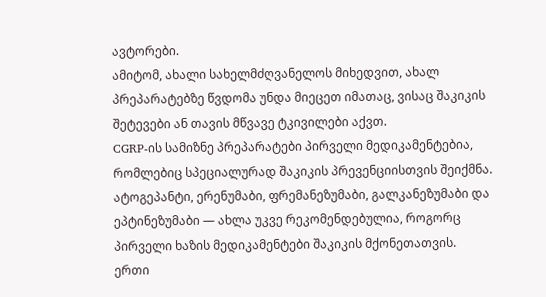ავტორები.
ამიტომ, ახალი სახელმძღვანელოს მიხედვით, ახალ პრეპარატებზე წვდომა უნდა მიეცეთ იმათაც, ვისაც შაკიკის შეტევები ან თავის მწვავე ტკივილები აქვთ.
CGRP-ის სამიზნე პრეპარატები პირველი მედიკამენტებია, რომლებიც სპეციალურად შაკიკის პრევენციისთვის შეიქმნა.
ატოგეპანტი, ერენუმაბი, ფრემანეზუმაბი, გალკანეზუმაბი და ეპტინეზუმაბი — ახლა უკვე რეკომენდებულია, როგორც პირველი ხაზის მედიკამენტები შაკიკის მქონეთათვის.
ერთი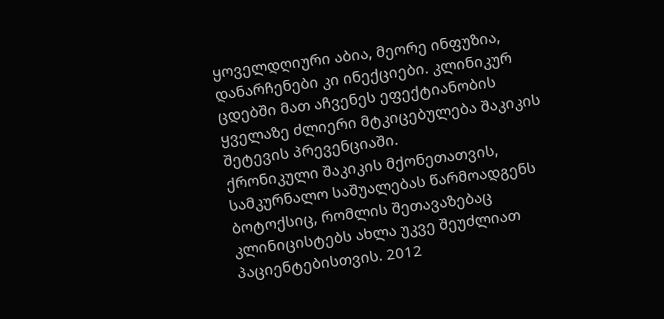ყოველდღიური აბია, მეორე ინფუზია, დანარჩენები კი ინექციები. კლინიკურ ცდებში მათ აჩვენეს ეფექტიანობის ყველაზე ძლიერი მტკიცებულება შაკიკის შეტევის პრევენციაში.
ქრონიკული შაკიკის მქონეთათვის, სამკურნალო საშუალებას წარმოადგენს ბოტოქსიც, რომლის შეთავაზებაც კლინიცისტებს ახლა უკვე შეუძლიათ პაციენტებისთვის. 2012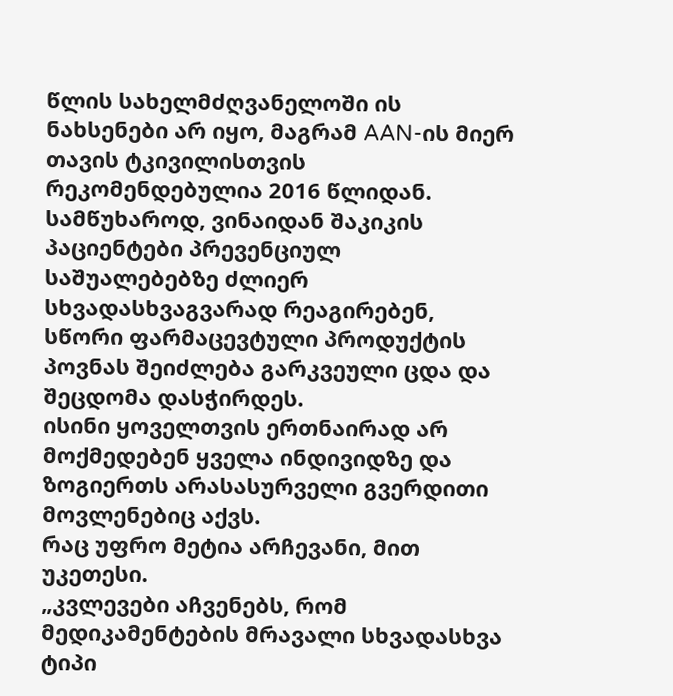წლის სახელმძღვანელოში ის ნახსენები არ იყო, მაგრამ AAN-ის მიერ თავის ტკივილისთვის რეკომენდებულია 2016 წლიდან.
სამწუხაროდ, ვინაიდან შაკიკის პაციენტები პრევენციულ საშუალებებზე ძლიერ სხვადასხვაგვარად რეაგირებენ, სწორი ფარმაცევტული პროდუქტის პოვნას შეიძლება გარკვეული ცდა და შეცდომა დასჭირდეს.
ისინი ყოველთვის ერთნაირად არ მოქმედებენ ყველა ინდივიდზე და ზოგიერთს არასასურველი გვერდითი მოვლენებიც აქვს.
რაც უფრო მეტია არჩევანი, მით უკეთესი.
„კვლევები აჩვენებს, რომ მედიკამენტების მრავალი სხვადასხვა ტიპი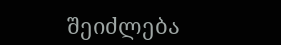შეიძლება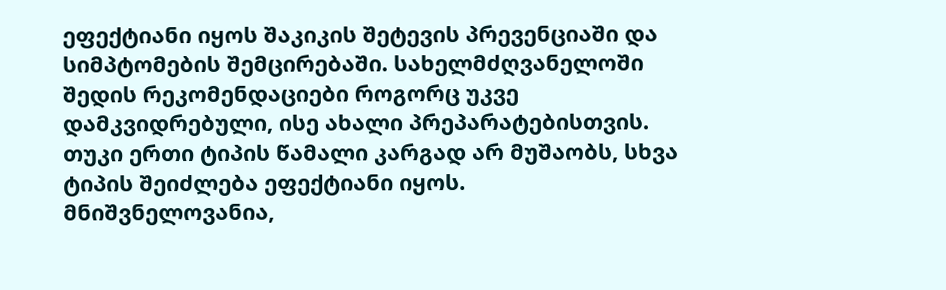ეფექტიანი იყოს შაკიკის შეტევის პრევენციაში და სიმპტომების შემცირებაში. სახელმძღვანელოში შედის რეკომენდაციები როგორც უკვე დამკვიდრებული, ისე ახალი პრეპარატებისთვის. თუკი ერთი ტიპის წამალი კარგად არ მუშაობს, სხვა ტიპის შეიძლება ეფექტიანი იყოს. მნიშვნელოვანია,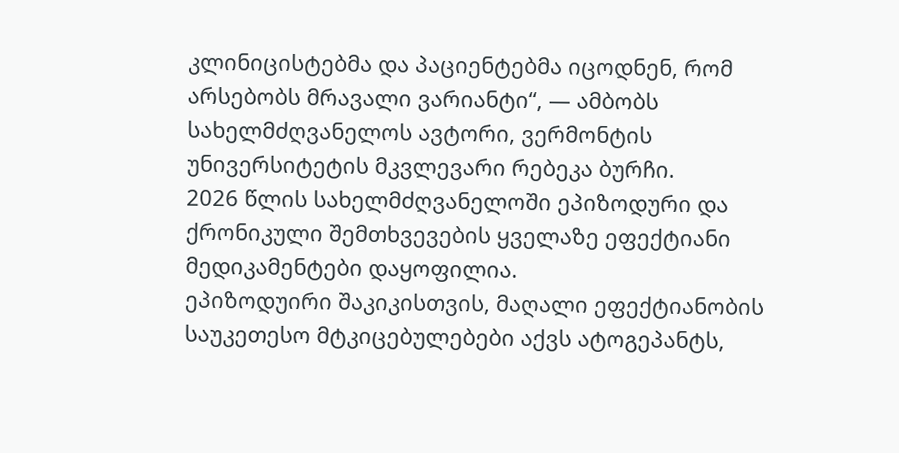კლინიცისტებმა და პაციენტებმა იცოდნენ, რომ არსებობს მრავალი ვარიანტი“, — ამბობს სახელმძღვანელოს ავტორი, ვერმონტის უნივერსიტეტის მკვლევარი რებეკა ბურჩი.
2026 წლის სახელმძღვანელოში ეპიზოდური და ქრონიკული შემთხვევების ყველაზე ეფექტიანი მედიკამენტები დაყოფილია.
ეპიზოდუირი შაკიკისთვის, მაღალი ეფექტიანობის საუკეთესო მტკიცებულებები აქვს ატოგეპანტს,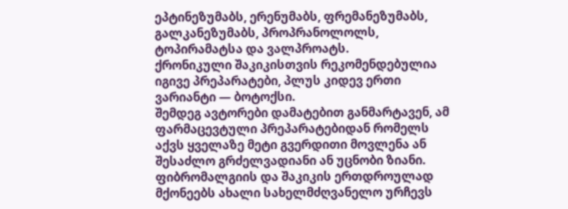ეპტინეზუმაბს, ერენუმაბს, ფრემანეზუმაბს, გალკანეზუმაბს, პროპრანოლოლს, ტოპირამატსა და ვალპროატს.
ქრონიკული შაკიკისთვის რეკომენდებულია იგივე პრეპარატები, პლუს კიდევ ერთი ვარიანტი — ბოტოქსი.
შემდეგ ავტორები დამატებით განმარტავენ, ამ ფარმაცევტული პრეპარატებიდან რომელს აქვს ყველაზე მეტი გვერდითი მოვლენა ან შესაძლო გრძელვადიანი ან უცნობი ზიანი.
ფიბრომალგიის და შაკიკის ერთდროულად მქონეებს ახალი სახელმძღვანელო ურჩევს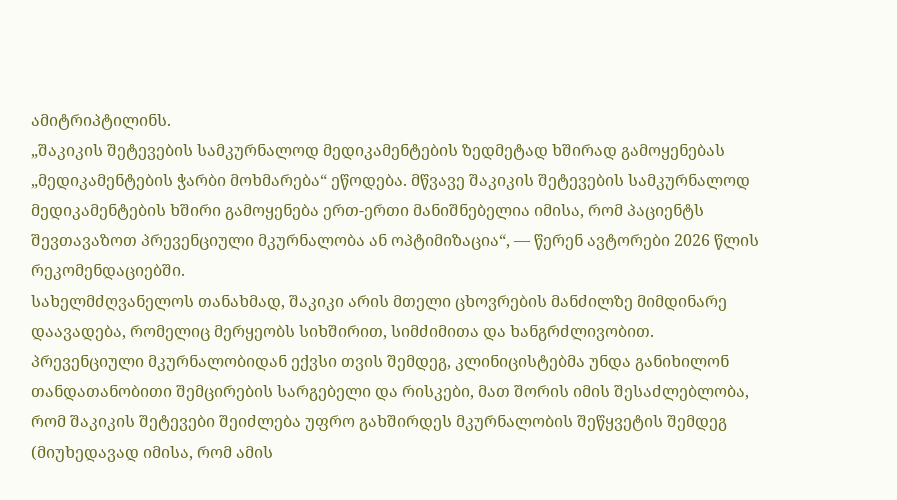ამიტრიპტილინს.
„შაკიკის შეტევების სამკურნალოდ მედიკამენტების ზედმეტად ხშირად გამოყენებას „მედიკამენტების ჭარბი მოხმარება“ ეწოდება. მწვავე შაკიკის შეტევების სამკურნალოდ მედიკამენტების ხშირი გამოყენება ერთ-ერთი მანიშნებელია იმისა, რომ პაციენტს შევთავაზოთ პრევენციული მკურნალობა ან ოპტიმიზაცია“, — წერენ ავტორები 2026 წლის რეკომენდაციებში.
სახელმძღვანელოს თანახმად, შაკიკი არის მთელი ცხოვრების მანძილზე მიმდინარე დაავადება, რომელიც მერყეობს სიხშირით, სიმძიმითა და ხანგრძლივობით.
პრევენციული მკურნალობიდან ექვსი თვის შემდეგ, კლინიცისტებმა უნდა განიხილონ თანდათანობითი შემცირების სარგებელი და რისკები, მათ შორის იმის შესაძლებლობა, რომ შაკიკის შეტევები შეიძლება უფრო გახშირდეს მკურნალობის შეწყვეტის შემდეგ (მიუხედავად იმისა, რომ ამის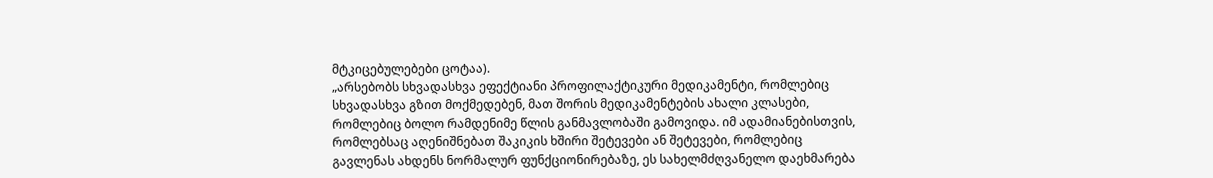მტკიცებულებები ცოტაა).
„არსებობს სხვადასხვა ეფექტიანი პროფილაქტიკური მედიკამენტი, რომლებიც სხვადასხვა გზით მოქმედებენ, მათ შორის მედიკამენტების ახალი კლასები, რომლებიც ბოლო რამდენიმე წლის განმავლობაში გამოვიდა. იმ ადამიანებისთვის, რომლებსაც აღენიშნებათ შაკიკის ხშირი შეტევები ან შეტევები, რომლებიც გავლენას ახდენს ნორმალურ ფუნქციონირებაზე, ეს სახელმძღვანელო დაეხმარება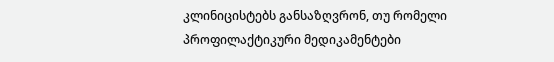კლინიცისტებს განსაზღვრონ, თუ რომელი პროფილაქტიკური მედიკამენტები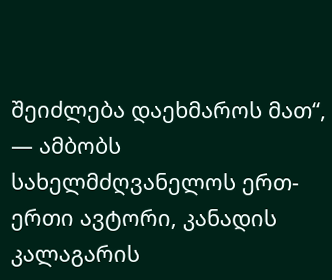შეიძლება დაეხმაროს მათ“, — ამბობს სახელმძღვანელოს ერთ-ერთი ავტორი, კანადის კალაგარის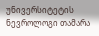უნივერსიტეტის ნევროლოგი თამარა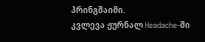პრინგშაიმი.
კვლევა ჟურნალ Headache-ში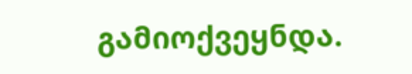გამიოქვეყნდა.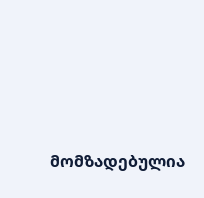მომზადებულია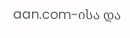aan.com-ისა და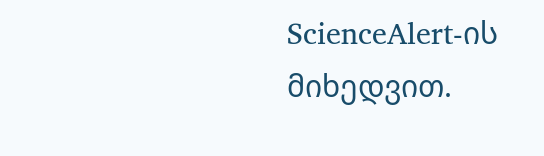ScienceAlert-ის მიხედვით.